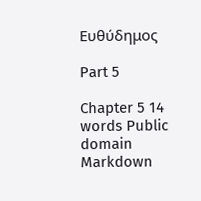Ευθύδημος

Part 5

Chapter 5 14 words Public domain Markdown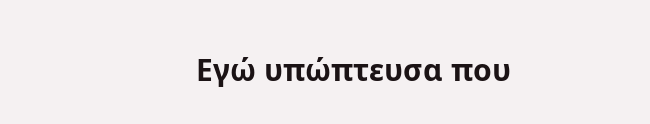Εγώ υπώπτευσα που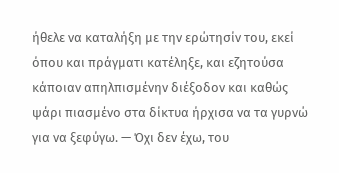ήθελε να καταλήξη με την ερώτησίν του, εκεί όπου και πράγματι κατέληξε, και εζητούσα κάποιαν απηλπισμένην διέξοδον και καθώς ψάρι πιασμένο στα δίκτυα ήρχισα να τα γυρνώ για να ξεφύγω. — Όχι δεν έχω, του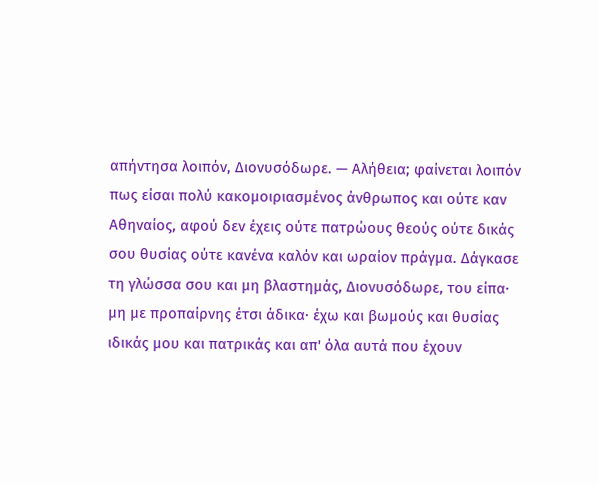απήντησα λοιπόν, Διονυσόδωρε. — Αλήθεια; φαίνεται λοιπόν πως είσαι πολύ κακομοιριασμένος άνθρωπος και ούτε καν Αθηναίος, αφού δεν έχεις ούτε πατρώους θεούς ούτε δικάς σου θυσίας ούτε κανένα καλόν και ωραίον πράγμα. Δάγκασε τη γλώσσα σου και μη βλαστημάς, Διονυσόδωρε, του είπα· μη με προπαίρνης έτσι άδικα· έχω και βωμούς και θυσίας ιδικάς μου και πατρικάς και απ' όλα αυτά που έχουν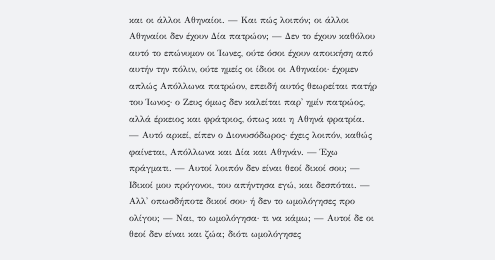και οι άλλοι Αθηναίοι. — Και πώς λοιπόν; οι άλλοι Αθηναίοι δεν έχουν Δία πατρώον; — Δεν το έχουν καθόλου αυτό το επώνυμον οι Ίωνες, ούτε όσοι έχουν αποικήση από αυτήν την πόλιν, ούτε ημείς οι ίδιοι οι Αθηναίοι· έχομεν απλώς Απόλλωνα πατρώον, επειδή αυτός θεωρείται πατήρ του Ίωνος· ο Ζευς όμως δεν καλείται παρ' ημίν πατρώος, αλλά έρκειος και φράτριος, όπως και η Αθηνά φρατρία. — Αυτό αρκεί, είπεν ο Διονυσόδωρος· έχεις λοιπόν, καθώς φαίνεται, Απόλλωνα και Δία και Αθηνάν. — Έχω πράγματι. — Αυτοί λοιπόν δεν είναι θεοί δικοί σου; — Ιδικοί μου πρόγονοι, του απήντησα εγώ, και δεσπόται. — Αλλ' οπωσδήποτε δικοί σου· ή δεν το ωμολόγησες προ ολίγου; — Ναι, το ωμολόγησα· τι να κάμω; — Αυτοί δε οι θεοί δεν είναι και ζώα; διότι ωμολόγησες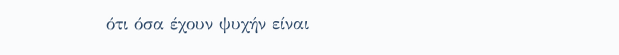ότι όσα έχουν ψυχήν είναι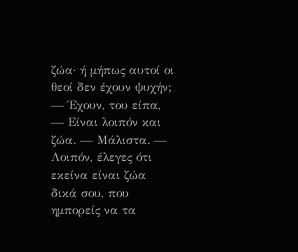ζώα· ή μήπως αυτοί οι θεοί δεν έχουν ψυχήν; — Έχουν, του είπα, — Είναι λοιπόν και ζώα. — Μάλιστα. — Λοιπόν, έλεγες ότι εκείνα είναι ζώα δικά σου, που ημπορείς να τα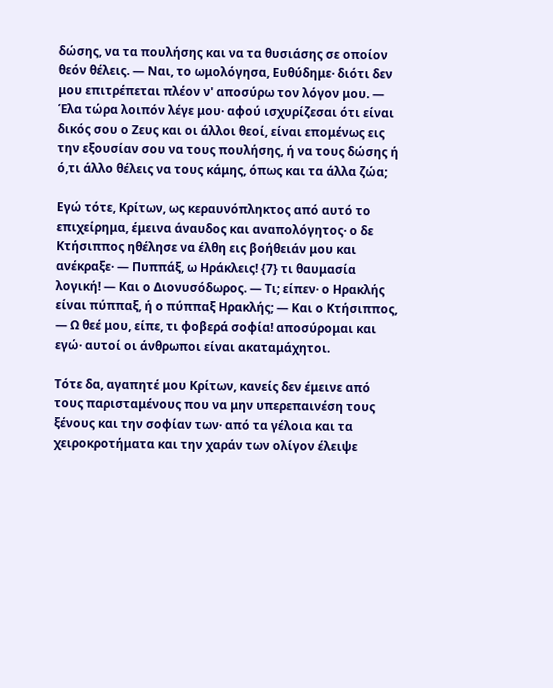δώσης, να τα πουλήσης και να τα θυσιάσης σε οποίον θεόν θέλεις. — Ναι, το ωμολόγησα, Ευθύδημε· διότι δεν μου επιτρέπεται πλέον ν' αποσύρω τον λόγον μου. — Έλα τώρα λοιπόν λέγε μου· αφού ισχυρίζεσαι ότι είναι δικός σου ο Ζευς και οι άλλοι θεοί, είναι επομένως εις την εξουσίαν σου να τους πουλήσης, ή να τους δώσης ή ό,τι άλλο θέλεις να τους κάμης, όπως και τα άλλα ζώα;

Εγώ τότε, Κρίτων, ως κεραυνόπληκτος από αυτό το επιχείρημα, έμεινα άναυδος και αναπολόγητος· ο δε Κτήσιππος ηθέλησε να έλθη εις βοήθειάν μου και ανέκραξε· — Πυππάξ, ω Ηράκλεις! {7} τι θαυμασία λογική! — Και ο Διονυσόδωρος. — Τι; είπεν· ο Ηρακλής είναι πύππαξ, ή ο πύππαξ Ηρακλής; — Και ο Κτήσιππος, — Ω θεέ μου, είπε, τι φοβερά σοφία! αποσύρομαι και εγώ· αυτοί οι άνθρωποι είναι ακαταμάχητοι.

Τότε δα, αγαπητέ μου Κρίτων, κανείς δεν έμεινε από τους παρισταμένους που να μην υπερεπαινέση τους ξένους και την σοφίαν των· από τα γέλοια και τα χειροκροτήματα και την χαράν των ολίγον έλειψε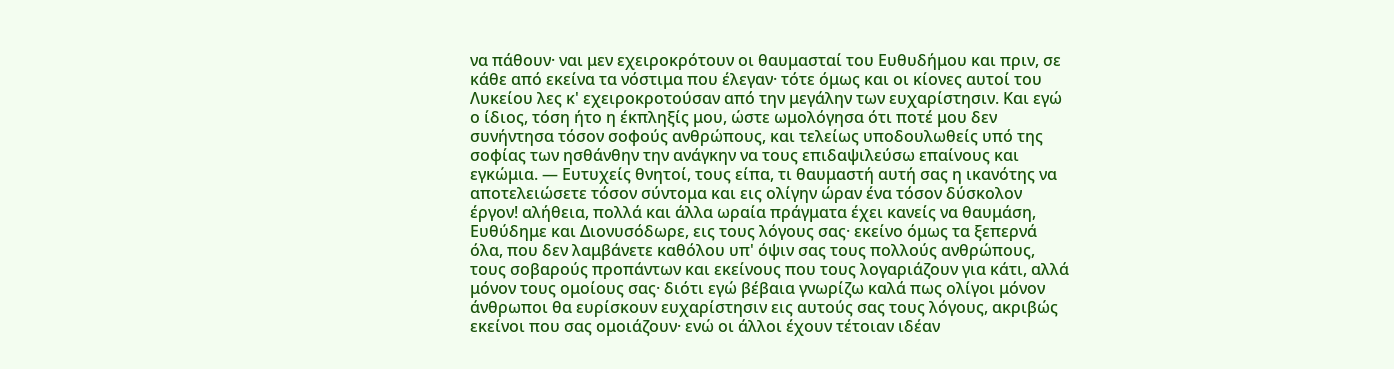να πάθουν· ναι μεν εχειροκρότουν οι θαυμασταί του Ευθυδήμου και πριν, σε κάθε από εκείνα τα νόστιμα που έλεγαν· τότε όμως και οι κίονες αυτοί του Λυκείου λες κ' εχειροκροτούσαν από την μεγάλην των ευχαρίστησιν. Και εγώ ο ίδιος, τόση ήτο η έκπληξίς μου, ώστε ωμολόγησα ότι ποτέ μου δεν συνήντησα τόσον σοφούς ανθρώπους, και τελείως υποδουλωθείς υπό της σοφίας των ησθάνθην την ανάγκην να τους επιδαψιλεύσω επαίνους και εγκώμια. — Ευτυχείς θνητοί, τους είπα, τι θαυμαστή αυτή σας η ικανότης να αποτελειώσετε τόσον σύντομα και εις ολίγην ώραν ένα τόσον δύσκολον έργον! αλήθεια, πολλά και άλλα ωραία πράγματα έχει κανείς να θαυμάση, Ευθύδημε και Διονυσόδωρε, εις τους λόγους σας· εκείνο όμως τα ξεπερνά όλα, που δεν λαμβάνετε καθόλου υπ' όψιν σας τους πολλούς ανθρώπους, τους σοβαρούς προπάντων και εκείνους που τους λογαριάζουν για κάτι, αλλά μόνον τους ομοίους σας· διότι εγώ βέβαια γνωρίζω καλά πως ολίγοι μόνον άνθρωποι θα ευρίσκουν ευχαρίστησιν εις αυτούς σας τους λόγους, ακριβώς εκείνοι που σας ομοιάζουν· ενώ οι άλλοι έχουν τέτοιαν ιδέαν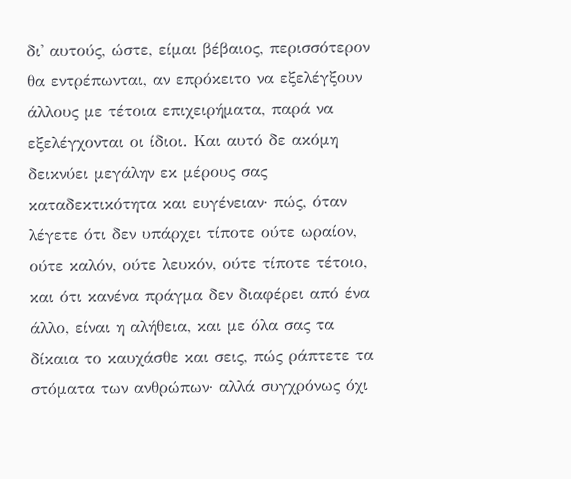δι' αυτούς, ώστε, είμαι βέβαιος, περισσότερον θα εντρέπωνται, αν επρόκειτο να εξελέγξουν άλλους με τέτοια επιχειρήματα, παρά να εξελέγχονται οι ίδιοι. Και αυτό δε ακόμη δεικνύει μεγάλην εκ μέρους σας καταδεκτικότητα και ευγένειαν· πώς, όταν λέγετε ότι δεν υπάρχει τίποτε ούτε ωραίον, ούτε καλόν, ούτε λευκόν, ούτε τίποτε τέτοιο, και ότι κανένα πράγμα δεν διαφέρει από ένα άλλο, είναι η αλήθεια, και με όλα σας τα δίκαια το καυχάσθε και σεις, πώς ράπτετε τα στόματα των ανθρώπων· αλλά συγχρόνως όχι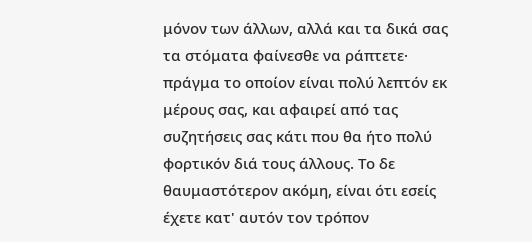μόνον των άλλων, αλλά και τα δικά σας τα στόματα φαίνεσθε να ράπτετε· πράγμα το οποίον είναι πολύ λεπτόν εκ μέρους σας, και αφαιρεί από τας συζητήσεις σας κάτι που θα ήτο πολύ φορτικόν διά τους άλλους. Το δε θαυμαστότερον ακόμη, είναι ότι εσείς έχετε κατ' αυτόν τον τρόπον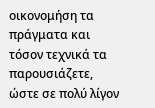οικονομήση τα πράγματα και τόσον τεχνικά τα παρουσιάζετε, ώστε σε πολύ λίγον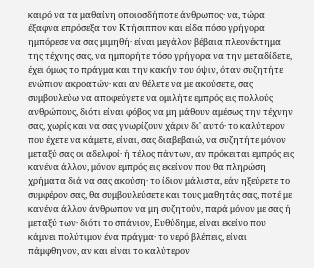καιρό να τα μαθαίνη οποιοσδήποτε άνθρωπος· να, τώρα έξαφνα επρόσεξα τον Κτήσιππον και είδα πόσο γρήγορα ημπόρεσε να σας μιμηθή· είναι μεγάλον βέβαια πλεονέκτημα της τέχνης σας, να ημπορήτε τόσο γρήγορα να την μεταδίδετε, έχει όμως το πράγμα και την κακήν του όψιν, όταν συζητήτε ενώπιον ακροατών· και αν θέλετε να με ακούσετε, σας συμβουλεύω να αποφεύγετε να ομιλήτε εμπρός εις πολλούς ανθρώπους, διότι είναι φόβος να μη μάθουν αμέσως την τέχνην σας, χωρίς και να σας γνωρίζουν χάριν δι' αυτό· το καλύτερον που έχετε να κάμετε, είναι, σας διαβεβαιώ, να συζητήτε μόνον μεταξύ σας οι αδελφοί· ή τέλος πάντων, αν πρόκειται εμπρός εις κανένα άλλον, μόνον εμπρός εις εκείνον που θα πληρώση χρήματα διά να σας ακούση· το ίδιον μάλιστα, εάν ηξεύρετε το συμφέρον σας, θα συμβουλεύσετε και τους μαθητάς σας, ποτέ με κανένα άλλον άνθρωπον να μη συζητούν, παρά μόνον με σας ή μεταξύ των· διότι το σπάνιον, Ευθύδημε, είναι εκείνο που κάμνει πολύτιμον ένα πράγμα· το νερό βλέπεις, είναι πάμφθηνον, αν και είναι το καλύτερον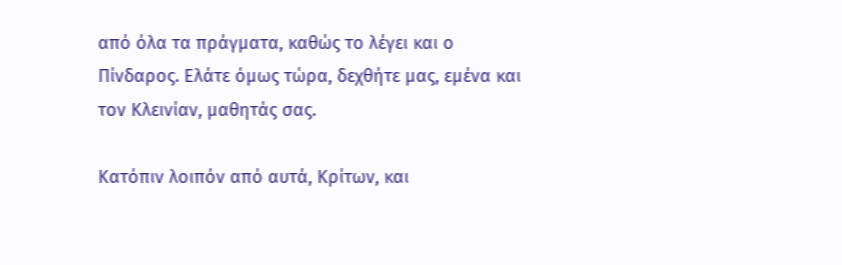από όλα τα πράγματα, καθώς το λέγει και ο Πίνδαρος. Ελάτε όμως τώρα, δεχθήτε μας, εμένα και τον Κλεινίαν, μαθητάς σας.

Κατόπιν λοιπόν από αυτά, Κρίτων, και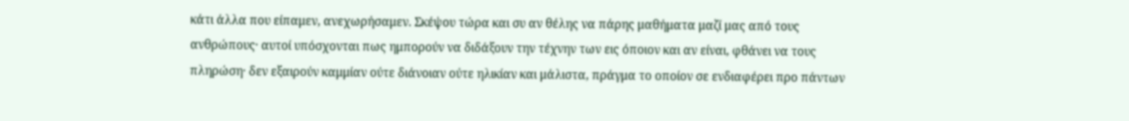κάτι άλλα που είπαμεν, ανεχωρήσαμεν. Σκέψου τώρα και συ αν θέλης να πάρης μαθήματα μαζί μας από τους ανθρώπους· αυτοί υπόσχονται πως ημπορούν να διδάξουν την τέχνην των εις όποιον και αν είναι, φθάνει να τους πληρώση· δεν εξαιρούν καμμίαν ούτε διάνοιαν ούτε ηλικίαν και μάλιστα, πράγμα το οποίον σε ενδιαφέρει προ πάντων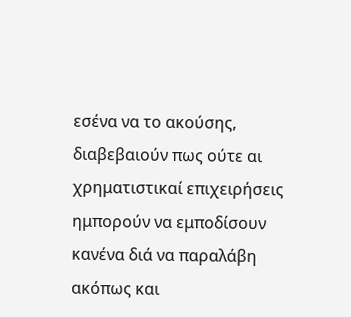εσένα να το ακούσης, διαβεβαιούν πως ούτε αι χρηματιστικαί επιχειρήσεις ημπορούν να εμποδίσουν κανένα διά να παραλάβη ακόπως και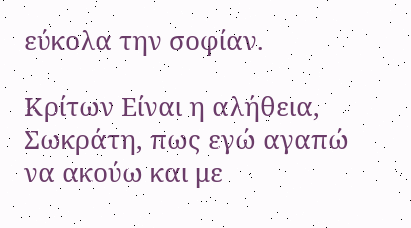εύκολα την σοφίαν.

Κρίτων Είναι η αλήθεια, Σωκράτη, πως εγώ αγαπώ να ακούω και με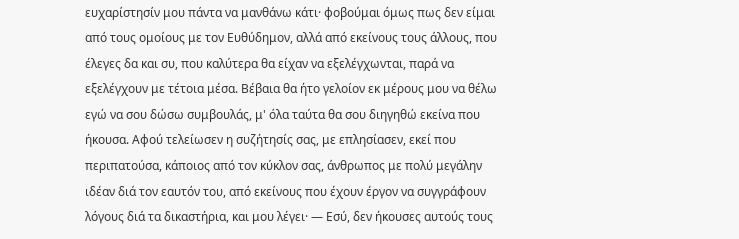ευχαρίστησίν μου πάντα να μανθάνω κάτι· φοβούμαι όμως πως δεν είμαι από τους ομοίους με τον Ευθύδημον, αλλά από εκείνους τους άλλους, που έλεγες δα και συ, που καλύτερα θα είχαν να εξελέγχωνται, παρά να εξελέγχουν με τέτοια μέσα. Βέβαια θα ήτο γελοίον εκ μέρους μου να θέλω εγώ να σου δώσω συμβουλάς, μ' όλα ταύτα θα σου διηγηθώ εκείνα που ήκουσα. Αφού τελείωσεν η συζήτησίς σας, με επλησίασεν, εκεί που περιπατούσα, κάποιος από τον κύκλον σας, άνθρωπος με πολύ μεγάλην ιδέαν διά τον εαυτόν του, από εκείνους που έχουν έργον να συγγράφουν λόγους διά τα δικαστήρια, και μου λέγει· — Εσύ, δεν ήκουσες αυτούς τους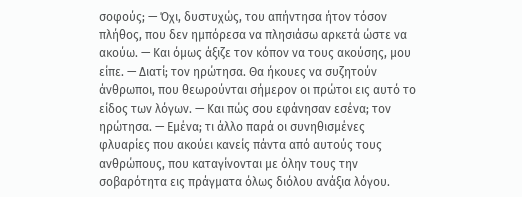σοφούς; — Όχι, δυστυχώς, του απήντησα ήτον τόσον πλήθος, που δεν ημπόρεσα να πλησιάσω αρκετά ώστε να ακούω. — Και όμως άξιζε τον κόπον να τους ακούσης, μου είπε. — Διατί; τον ηρώτησα. Θα ήκουες να συζητούν άνθρωποι, που θεωρούνται σήμερον οι πρώτοι εις αυτό το είδος των λόγων. — Και πώς σου εφάνησαν εσένα; τον ηρώτησα. — Εμένα; τι άλλο παρά οι συνηθισμένες φλυαρίες που ακούει κανείς πάντα από αυτούς τους ανθρώπους, που καταγίνονται με όλην τους την σοβαρότητα εις πράγματα όλως διόλου ανάξια λόγου.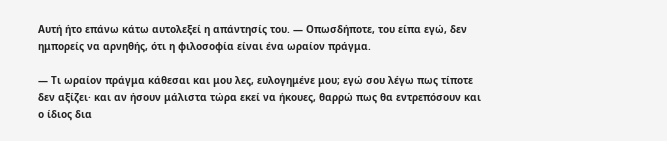Αυτή ήτο επάνω κάτω αυτολεξεί η απάντησίς του. — Οπωσδήποτε, του είπα εγώ, δεν ημπορείς να αρνηθής, ότι η φιλοσοφία είναι ένα ωραίον πράγμα.

— Τι ωραίον πράγμα κάθεσαι και μου λες, ευλογημένε μου; εγώ σου λέγω πως τίποτε δεν αξίζει· και αν ήσουν μάλιστα τώρα εκεί να ήκουες, θαρρώ πως θα εντρεπόσουν και ο ίδιος δια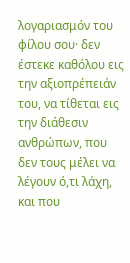λογαριασμόν του φίλου σου· δεν έστεκε καθόλου εις την αξιοπρέπειάν του, να τίθεται εις την διάθεσιν ανθρώπων, που δεν τους μέλει να λέγουν ό,τι λάχη, και που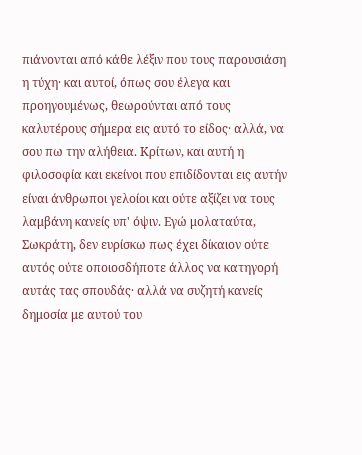πιάνονται από κάθε λέξιν που τους παρουσιάση η τύχη· και αυτοί, όπως σου έλεγα και προηγουμένως, θεωρούνται από τους καλυτέρους σήμερα εις αυτό το είδος· αλλά, να σου πω την αλήθεια. Κρίτων, και αυτή η φιλοσοφία και εκείνοι που επιδίδονται εις αυτήν είναι άνθρωποι γελοίοι και ούτε αξίζει να τους λαμβάνη κανείς υπ' όψιν. Εγώ μολαταύτα, Σωκράτη, δεν ευρίσκω πως έχει δίκαιον ούτε αυτός ούτε οποιοσδήποτε άλλος να κατηγορή αυτάς τας σπουδάς· αλλά να συζητή κανείς δημοσία με αυτού του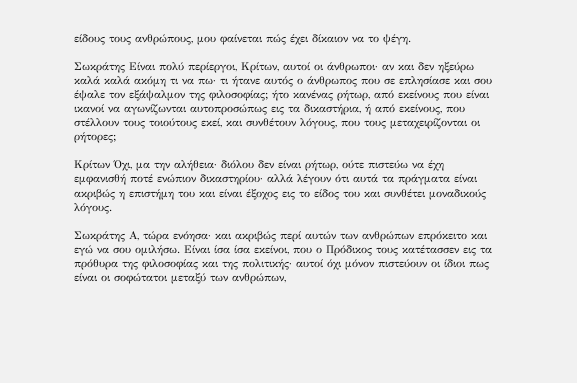είδους τους ανθρώπους, μου φαίνεται πώς έχει δίκαιον να το ψέγη.

Σωκράτης Είναι πολύ περίεργοι, Κρίτων, αυτοί οι άνθρωποι· αν και δεν ηξεύρω καλά καλά ακόμη τι να πω· τι ήτανε αυτός ο άνθρωπος που σε επλησίασε και σου έψαλε τον εξάψαλμον της φιλοσοφίας; ήτο κανένας ρήτωρ, από εκείνους που είναι ικανοί να αγωνίζωνται αυτοπροσώπως εις τα δικαστήρια, ή από εκείνους, που στέλλουν τους τοιούτους εκεί, και συνθέτουν λόγους, που τους μεταχειρίζονται οι ρήτορες;

Κρίτων Όχι, μα την αλήθεια· διόλου δεν είναι ρήτωρ, ούτε πιστεύω να έχη εμφανισθή ποτέ ενώπιον δικαστηρίου· αλλά λέγουν ότι αυτά τα πράγματα είναι ακριβώς η επιστήμη του και είναι έξοχος εις το είδος του και συνθέτει μοναδικούς λόγους.

Σωκράτης Α, τώρα ενόησα· και ακριβώς περί αυτών των ανθρώπων επρόκειτο και εγώ να σου ομιλήσω. Είναι ίσα ίσα εκείνοι, που ο Πρόδικος τους κατέτασσεν εις τα πρόθυρα της φιλοσοφίας και της πολιτικής· αυτοί όχι μόνον πιστεύουν οι ίδιοι πως είναι οι σοφώτατοι μεταξύ των ανθρώπων,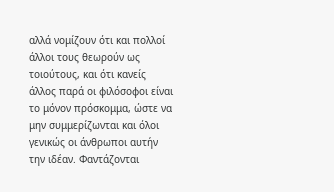αλλά νομίζουν ότι και πολλοί άλλοι τους θεωρούν ως τοιούτους, και ότι κανείς άλλος παρά οι φιλόσοφοι είναι το μόνον πρόσκομμα, ώστε να μην συμμερίζωνται και όλοι γενικώς οι άνθρωποι αυτήν την ιδέαν. Φαντάζονται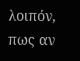λοιπόν, πως αν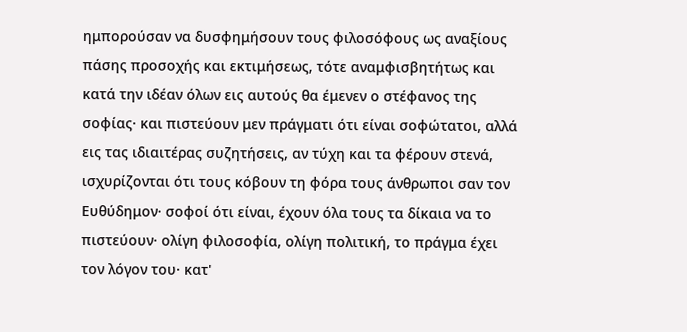ημπορούσαν να δυσφημήσουν τους φιλοσόφους ως αναξίους πάσης προσοχής και εκτιμήσεως, τότε αναμφισβητήτως και κατά την ιδέαν όλων εις αυτούς θα έμενεν ο στέφανος της σοφίας· και πιστεύουν μεν πράγματι ότι είναι σοφώτατοι, αλλά εις τας ιδιαιτέρας συζητήσεις, αν τύχη και τα φέρουν στενά, ισχυρίζονται ότι τους κόβουν τη φόρα τους άνθρωποι σαν τον Ευθύδημον· σοφοί ότι είναι, έχουν όλα τους τα δίκαια να το πιστεύουν· ολίγη φιλοσοφία, ολίγη πολιτική, το πράγμα έχει τον λόγον του· κατ'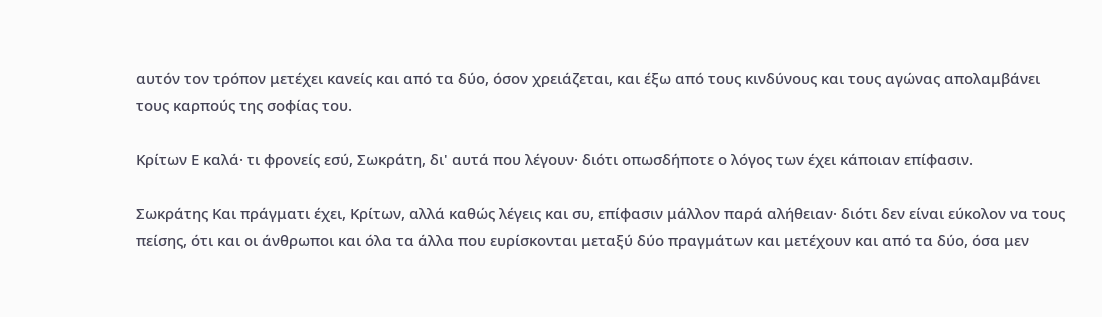αυτόν τον τρόπον μετέχει κανείς και από τα δύο, όσον χρειάζεται, και έξω από τους κινδύνους και τους αγώνας απολαμβάνει τους καρπούς της σοφίας του.

Κρίτων Ε καλά· τι φρονείς εσύ, Σωκράτη, δι' αυτά που λέγουν· διότι οπωσδήποτε ο λόγος των έχει κάποιαν επίφασιν.

Σωκράτης Και πράγματι έχει, Κρίτων, αλλά καθώς λέγεις και συ, επίφασιν μάλλον παρά αλήθειαν· διότι δεν είναι εύκολον να τους πείσης, ότι και οι άνθρωποι και όλα τα άλλα που ευρίσκονται μεταξύ δύο πραγμάτων και μετέχουν και από τα δύο, όσα μεν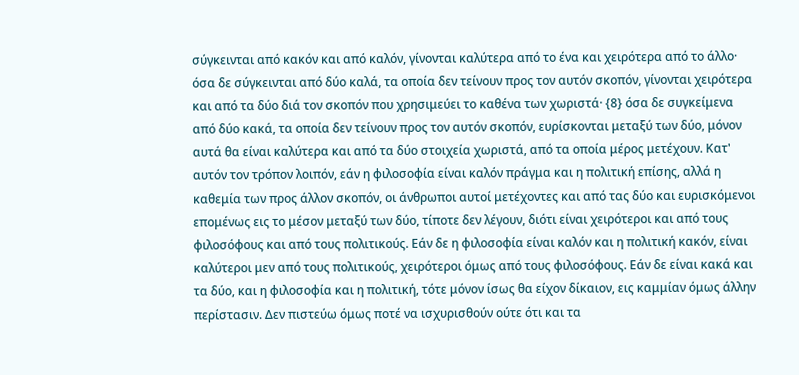σύγκεινται από κακόν και από καλόν, γίνονται καλύτερα από το ένα και χειρότερα από το άλλο· όσα δε σύγκεινται από δύο καλά, τα οποία δεν τείνουν προς τον αυτόν σκοπόν, γίνονται χειρότερα και από τα δύο διά τον σκοπόν που χρησιμεύει το καθένα των χωριστά· {8} όσα δε συγκείμενα από δύο κακά, τα οποία δεν τείνουν προς τον αυτόν σκοπόν, ευρίσκονται μεταξύ των δύο, μόνον αυτά θα είναι καλύτερα και από τα δύο στοιχεία χωριστά, από τα οποία μέρος μετέχουν. Κατ' αυτόν τον τρόπον λοιπόν, εάν η φιλοσοφία είναι καλόν πράγμα και η πολιτική επίσης, αλλά η καθεμία των προς άλλον σκοπόν, οι άνθρωποι αυτοί μετέχοντες και από τας δύο και ευρισκόμενοι επομένως εις το μέσον μεταξύ των δύο, τίποτε δεν λέγουν, διότι είναι χειρότεροι και από τους φιλοσόφους και από τους πολιτικούς. Εάν δε η φιλοσοφία είναι καλόν και η πολιτική κακόν, είναι καλύτεροι μεν από τους πολιτικούς, χειρότεροι όμως από τους φιλοσόφους. Εάν δε είναι κακά και τα δύο, και η φιλοσοφία και η πολιτική, τότε μόνον ίσως θα είχον δίκαιον, εις καμμίαν όμως άλλην περίστασιν. Δεν πιστεύω όμως ποτέ να ισχυρισθούν ούτε ότι και τα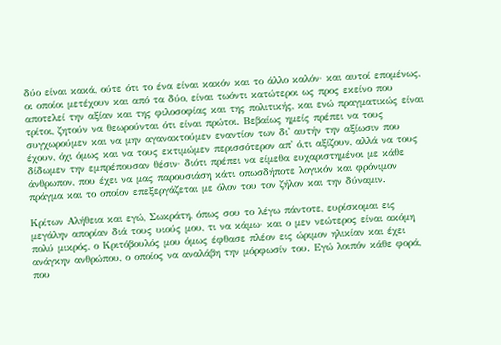δύο είναι κακά, ούτε ότι το ένα είναι κακόν και το άλλο καλόν· και αυτοί επομένως, οι οποίοι μετέχουν και από τα δύο, είναι τωόντι κατώτεροι ως προς εκείνο που αποτελεί την αξίαν και της φιλοσοφίας και της πολιτικής, και ενώ πραγματικώς είναι τρίτοι, ζητούν να θεωρούνται ότι είναι πρώτοι. Βεβαίως ημείς πρέπει να τους συγχωρούμεν και να μην αγανακτούμεν εναντίον των δι' αυτήν την αξίωσιν που έχουν, όχι όμως και να τους εκτιμώμεν περισσότερον απ' ό,τι αξίζουν, αλλά να τους δίδωμεν την εμπρέπουσαν θέσιν· διότι πρέπει να είμεθα ευχαριστημένοι με κάθε άνθρωπον, που έχει να μας παρουσιάση κάτι οπωσδήποτε λογικόν και φρόνιμον πράγμα και το οποίον επεξεργάζεται με όλον του τον ζήλον και την δύναμιν.

Κρίτων Αλήθεια και εγώ, Σωκράτη, όπως σου το λέγω πάντοτε, ευρίσκομαι εις μεγάλην απορίαν διά τους υιούς μου, τι να κάμω· και ο μεν νεώτερος είναι ακόμη πολύ μικρός, ο Κριτόβουλός μου όμως έφθασε πλέον εις ώριμον ηλικίαν και έχει ανάγκην ανθρώπου, ο οποίος να αναλάβη την μόρφωσίν του. Εγώ λοιπόν κάθε φορά, που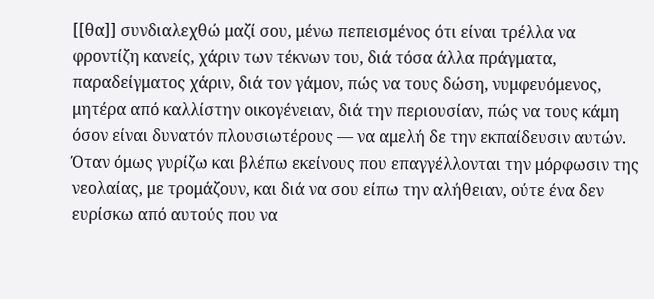[[θα]] συνδιαλεχθώ μαζί σου, μένω πεπεισμένος ότι είναι τρέλλα να φροντίζη κανείς, χάριν των τέκνων του, διά τόσα άλλα πράγματα, παραδείγματος χάριν, διά τον γάμον, πώς να τους δώση, νυμφευόμενος, μητέρα από καλλίστην οικογένειαν, διά την περιουσίαν, πώς να τους κάμη όσον είναι δυνατόν πλουσιωτέρους — να αμελή δε την εκπαίδευσιν αυτών. Όταν όμως γυρίζω και βλέπω εκείνους που επαγγέλλονται την μόρφωσιν της νεολαίας, με τρομάζουν, και διά να σου είπω την αλήθειαν, ούτε ένα δεν ευρίσκω από αυτούς που να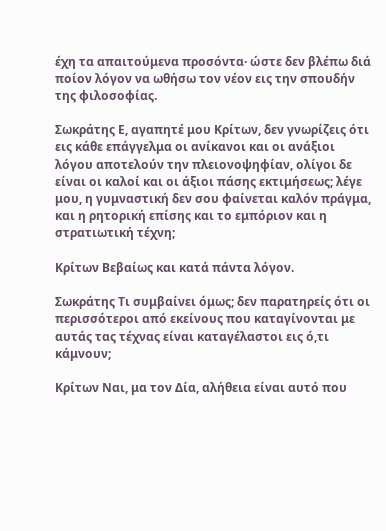έχη τα απαιτούμενα προσόντα· ώστε δεν βλέπω διά ποίον λόγον να ωθήσω τον νέον εις την σπουδήν της φιλοσοφίας.

Σωκράτης Ε, αγαπητέ μου Κρίτων, δεν γνωρίζεις ότι εις κάθε επάγγελμα οι ανίκανοι και οι ανάξιοι λόγου αποτελούν την πλειονοψηφίαν, ολίγοι δε είναι οι καλοί και οι άξιοι πάσης εκτιμήσεως; λέγε μου, η γυμναστική δεν σου φαίνεται καλόν πράγμα, και η ρητορική επίσης και το εμπόριον και η στρατιωτική τέχνη;

Κρίτων Βεβαίως και κατά πάντα λόγον.

Σωκράτης Τι συμβαίνει όμως; δεν παρατηρείς ότι οι περισσότεροι από εκείνους που καταγίνονται με αυτάς τας τέχνας είναι καταγέλαστοι εις ό,τι κάμνουν;

Κρίτων Ναι, μα τον Δία, αλήθεια είναι αυτό που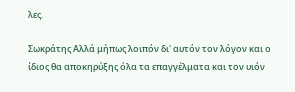λες.

Σωκράτης Αλλά μήπως λοιπόν δι' αυτόν τον λόγον και ο ίδιος θα αποκηρύξης όλα τα επαγγέλματα και τον υιόν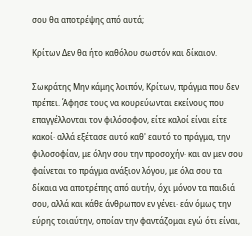σου θα αποτρέψης από αυτά;

Κρίτων Δεν θα ήτο καθόλου σωστόν και δίκαιον.

Σωκράτης Μην κάμης λοιπόν, Κρίτων, πράγμα που δεν πρέπει. Άφησε τους να κουρεύωνται εκείνους που επαγγέλλονται τον φιλόσοφον, είτε καλοί είναι είτε κακοί· αλλά εξέτασε αυτό καθ' εαυτό το πράγμα, την φιλοσοφίαν, με όλην σου την προσοχήν· και αν μεν σου φαίνεται το πράγμα ανάξιον λόγου, με όλα σου τα δίκαια να αποτρέπης από αυτήν, όχι μόνον τα παιδιά σου, αλλά και κάθε άνθρωπον εν γένει· εάν όμως την εύρης τοιαύτην, οποίαν την φαντάζομαι εγώ ότι είναι,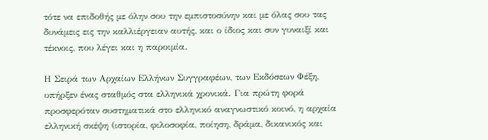τότε να επιδοθής με όλην σου την εμπιστοσύνην και με όλας σου τας δυνάμεις εις την καλλιέργειαν αυτής, και ο ίδιος και συν γυναιξί και τέκνοις, που λέγει και η παροιμία.

Η Σειρά των Αρχαίων Ελλήνων Συγγραφέων, των Εκδόσεων Φέξη, υπήρξεν ένας σταθμός στα ελληνικά χρονικά. Για πρώτη φορά προσφερόταν συστηματικά στο ελληνικό αναγνωστικό κοινό, η αρχαία ελληνική σκέψη (ιστορία, φιλοσοφία, ποίηση, δράμα, δικανικός και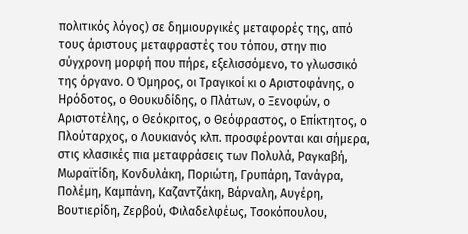πολιτικός λόγος) σε δημιουργικές μεταφορές της, από τους άριστους μεταφραστές του τόπου, στην πιο σύγχρονη μορφή που πήρε, εξελισσόμενο, το γλωσσικό της όργανο. Ο Όμηρος, οι Τραγικοί κι ο Αριστοφάνης, ο Ηρόδοτος, ο Θουκυδίδης, ο Πλάτων, ο Ξενοφών, ο Αριστοτέλης, ο Θεόκριτος, ο Θεόφραστος, ο Επίκτητος, ο Πλούταρχος, ο Λουκιανός κλπ. προσφέρονται και σήμερα, στις κλασικές πια μεταφράσεις των Πολυλά, Ραγκαβή, Μωραϊτίδη, Κονδυλάκη, Ποριώτη, Γρυπάρη, Τανάγρα, Πολέμη, Καμπάνη, Καζαντζάκη, Βάρναλη, Αυγέρη, Βουτιερίδη, Ζερβού, Φιλαδελφέως, Τσοκόπουλου,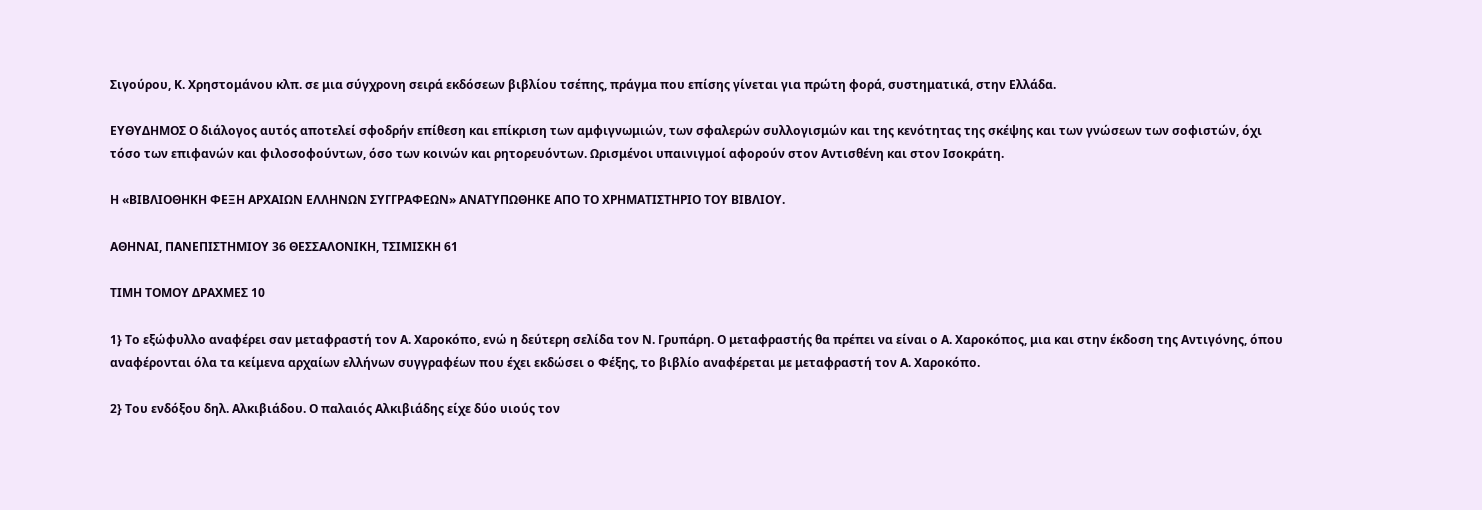Σιγούρου, Κ. Χρηστομάνου κλπ. σε μια σύγχρονη σειρά εκδόσεων βιβλίου τσέπης, πράγμα που επίσης γίνεται για πρώτη φορά, συστηματικά, στην Ελλάδα.

ΕΥΘΥΔΗΜΟΣ Ο διάλογος αυτός αποτελεί σφοδρήν επίθεση και επίκριση των αμφιγνωμιών, των σφαλερών συλλογισμών και της κενότητας της σκέψης και των γνώσεων των σοφιστών, όχι τόσο των επιφανών και φιλοσοφούντων, όσο των κοινών και ρητορευόντων. Ωρισμένοι υπαινιγμοί αφορούν στον Αντισθένη και στον Ισοκράτη.

Η «ΒΙΒΛΙΟΘΗΚΗ ΦΕΞΗ ΑΡΧΑΙΩΝ ΕΛΛΗΝΩΝ ΣΥΓΓΡΑΦΕΩΝ» ΑΝΑΤΥΠΩΘΗΚΕ ΑΠΟ ΤΟ ΧΡΗΜΑΤΙΣΤΗΡΙΟ ΤΟΥ ΒΙΒΛΙΟΥ.

ΑΘΗΝΑΙ, ΠΑΝΕΠΙΣΤΗΜΙΟΥ 36 ΘΕΣΣΑΛΟΝΙΚΗ, ΤΣΙΜΙΣΚΗ 61

ΤΙΜΗ ΤΟΜΟΥ ΔΡΑΧΜΕΣ 10

1} Το εξώφυλλο αναφέρει σαν μεταφραστή τον Α. Χαροκόπο, ενώ η δεύτερη σελίδα τον Ν. Γρυπάρη. Ο μεταφραστής θα πρέπει να είναι ο Α. Χαροκόπος, μια και στην έκδοση της Αντιγόνης, όπου αναφέρονται όλα τα κείμενα αρχαίων ελλήνων συγγραφέων που έχει εκδώσει ο Φέξης, το βιβλίο αναφέρεται με μεταφραστή τον Α. Χαροκόπο.

2} Του ενδόξου δηλ. Αλκιβιάδου. Ο παλαιός Αλκιβιάδης είχε δύο υιούς τον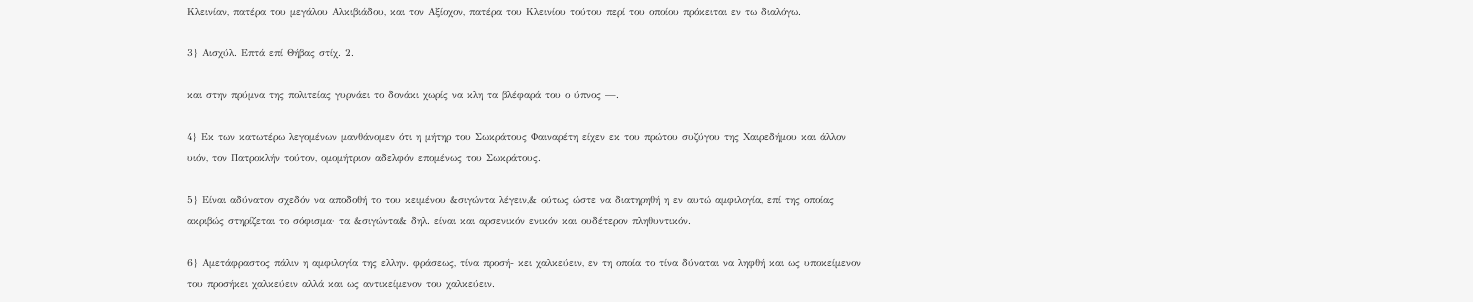Κλεινίαν, πατέρα του μεγάλου Αλκιβιάδου, και τον Αξίοχον, πατέρα του Κλεινίου τούτου περί του οποίου πρόκειται εν τω διαλόγω.

3} Αισχύλ. Επτά επί Θήβας στίχ. 2.

και στην πρύμνα της πολιτείας γυρνάει το δονάκι χωρίς να κλη τα βλέφαρά του ο ύπνος —.

4} Εκ των κατωτέρω λεγομένων μανθάνομεν ότι η μήτηρ του Σωκράτους Φαιναρέτη είχεν εκ του πρώτου συζύγου της Χαιρεδήμου και άλλον υιόν, τον Πατροκλήν τούτον, ομομήτριον αδελφόν επομένως του Σωκράτους.

5} Είναι αδύνατον σχεδόν να αποδοθή το του κειμένου &σιγώντα λέγειν,& ούτως ώστε να διατηρηθή η εν αυτώ αμφιλογία, επί της οποίας ακριβώς στηρίζεται το σόφισμα· τα &σιγώντα& δηλ. είναι και αρσενικόν ενικόν και ουδέτερον πληθυντικόν.

6} Αμετάφραστος πάλιν η αμφιλογία της ελλην. φράσεως, τίνα προσή- κει χαλκεύειν, εν τη οποία το τίνα δύναται να ληφθή και ως υποκείμενον του προσήκει χαλκεύειν αλλά και ως αντικείμενον του χαλκεύειν.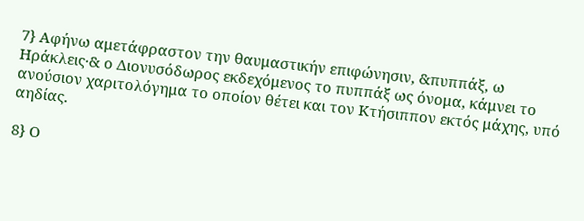7} Αφήνω αμετάφραστον την θαυμαστικήν επιφώνησιν, &πυππάξ, ω Ηράκλεις·& ο Διονυσόδωρος εκδεχόμενος το πυππάξ ως όνομα, κάμνει το ανούσιον χαριτολόγημα το οποίον θέτει και τον Κτήσιππον εκτός μάχης, υπό αηδίας.

8} Ο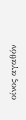οίνος αγαθόν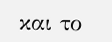και το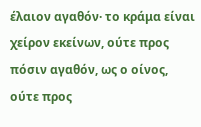έλαιον αγαθόν· το κράμα είναι χείρον εκείνων, ούτε προς πόσιν αγαθόν, ως ο οίνος, ούτε προς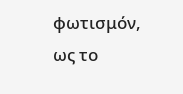φωτισμόν, ως το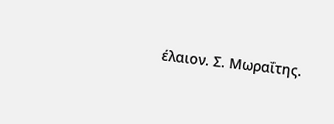έλαιον. Σ. Μωραΐτης.